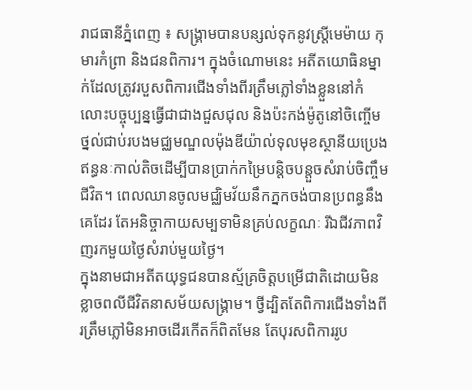រាជធានីភ្នំពេញ ៖ សង្គ្រាមបានបន្សល់ទុកនូវស្ត្រីមេម៉ាយ កុមារកំព្រា និងជនពិការ។ ក្នុងចំណោមនេះ អតីតយោធិនម្នាក់ដែលត្រូវរបួសពិការជើងទាំងពីរត្រឹមភ្លៅទាំងខ្លួននៅកំលោះបច្ចុប្បន្នធ្វើជាជាងជួសជុល និងប៉ះកង់ម៉ូតូនៅចិញ្ចើមថ្នល់ជាប់របងមជ្ឈមណ្ឌលម៉ុងឌីយ៉ាល់ទុលមុខស្ថានីយប្រេងឥន្ធនៈកាល់តិចដើម្បីបានប្រាក់កម្រៃបន្តិចបន្តួចសំរាប់ចិញ្ចឹមជីវិត។ ពេលឈានចូលមជ្ឈិមវ័យនឹកភ្នកចង់បានប្រពន្ធនឹងគេដែរ តែអនិច្ចាកាយសម្បទាមិនគ្រប់លក្ខណៈ រីឯជីវភាពវិញរកមួយថ្ងៃសំរាប់មួយថ្ងៃ។
ក្នុងនាមជាអតីតយុទ្ធជនបានស្ម័គ្រចិត្តបម្រើជាតិដោយមិនខ្លាចពលីជីវិតនាសម័យសង្គ្រាម។ ថ្វីដ្បិតតែពិការជើងទាំងពីរត្រឹមភ្លៅមិនអាចដើរកើតក៏ពិតមែន តែបុរសពិការរូប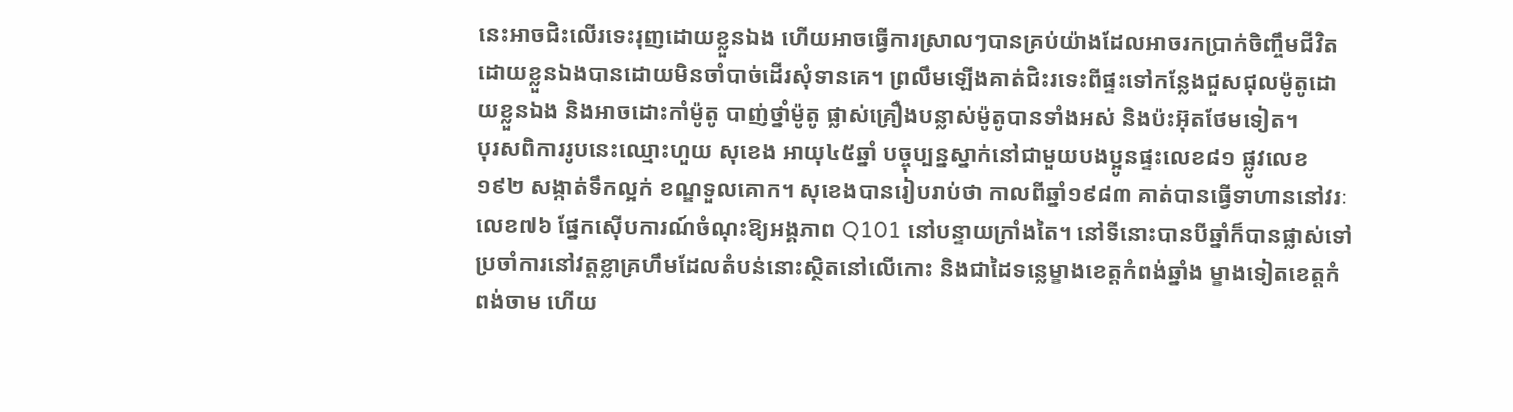នេះអាចជិះលើរទេះរុញដោយខ្លួនឯង ហើយអាចធ្វើការស្រាលៗបានគ្រប់យ៉ាងដែលអាចរកប្រាក់ចិញ្ចឹមជីវិតដោយខ្លួនឯងបានដោយមិនចាំបាច់ដើរសុំទានគេ។ ព្រលឹមឡើងគាត់ជិះរទេះពីផ្ទះទៅកន្លែងជួសជុលម៉ូតូដោយខ្លួនឯង និងអាចដោះកាំម៉ូតូ បាញ់ថ្នាំម៉ូតូ ផ្លាស់គ្រឿងបន្លាស់ម៉ូតូបានទាំងអស់ និងប៉ះអ៊ុតថែមទៀត។
បុរសពិការរូបនេះឈ្មោះហួយ សុខេង អាយុ៤៥ឆ្នាំ បច្ចុប្បន្នស្នាក់នៅជាមួយបងប្អូនផ្ទះលេខ៨១ ផ្លូវលេខ១៩២ សង្កាត់ទឹកល្អក់ ខណ្ឌទួលគោក។ សុខេងបានរៀបរាប់ថា កាលពីឆ្នាំ១៩៨៣ គាត់បានធ្វើទាហាននៅវរៈលេខ៧៦ ផ្នែកស៊ើបការណ៍ចំណុះឱ្យអង្គភាព Q101 នៅបន្ទាយក្រាំងតៃ។ នៅទីនោះបានបីឆ្នាំក៏បានផ្លាស់ទៅប្រចាំការនៅវត្តខ្លាគ្រហឹមដែលតំបន់នោះស្ថិតនៅលើកោះ និងជាដៃទន្លេម្ខាងខេត្តកំពង់ឆ្នាំង ម្ខាងទៀតខេត្តកំពង់ចាម ហើយ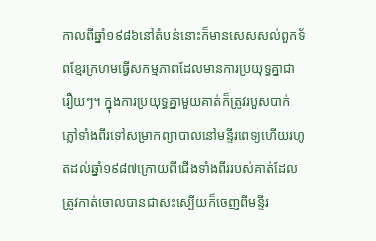កាលពីឆ្នាំ១៩៨៦នៅតំបន់នោះក៏មានសេសសល់ពួកទ័ពខ្មែរក្រហមធ្វើសកម្មភាពដែលមានការប្រយុទ្ធគ្នាជារឿយៗ។ ក្នុងការប្រយុទ្ធគ្នាមួយគាត់ក៏ត្រូវរបួសបាក់ភ្លៅទាំងពីរទៅសម្រាកព្យាបាលនៅមន្ទីរពេទ្យហើយរហូតដល់ឆ្នាំ១៩៨៧ក្រោយពីជើងទាំងពីររបស់គាត់ដែលត្រូវកាត់ចោលបានជាសះស្បើយក៏ចេញពីមន្ទីរ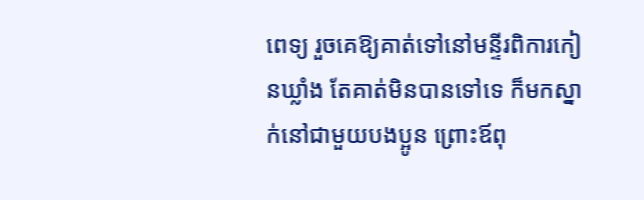ពេទ្យ រួចគេឱ្យគាត់ទៅនៅមន្ទីរពិការកៀនឃ្លាំង តែគាត់មិនបានទៅទេ ក៏មកស្នាក់នៅជាមួយបងប្អូន ព្រោះឪពុ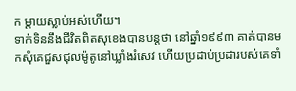ក ម្តាយស្លាប់អស់ហើយ។
ទាក់ទិននឹងជីវិតពិតសុខេងបានបន្តថា នៅឆ្នាំ១៩៩៣ គាត់បានមកសុំគេជួសជុលម៉ូតូនៅឃ្លាំងរំសេវ ហើយប្រដាប់ប្រដារបស់គេទាំ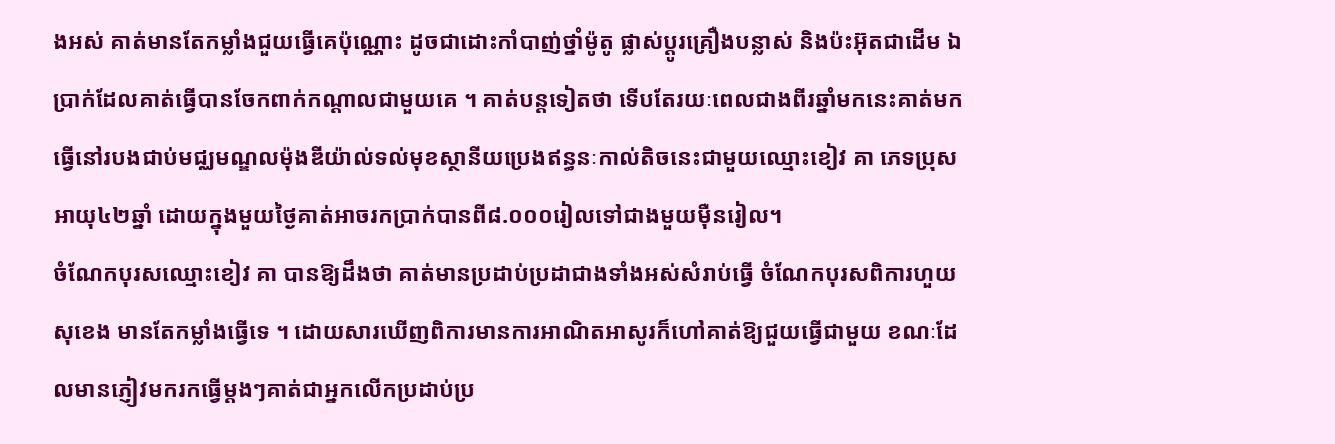ងអស់ គាត់មានតែកម្លាំងជួយធ្វើគេប៉ុណ្ណោះ ដូចជាដោះកាំបាញ់ថ្នាំម៉ូតូ ផ្លាស់ប្តូរគ្រឿងបន្លាស់ និងប៉ះអ៊ុតជាដើម ឯប្រាក់ដែលគាត់ធ្វើបានចែកពាក់កណ្តាលជាមួយគេ ។ គាត់បន្តទៀតថា ទើបតែរយៈពេលជាងពីរឆ្នាំមកនេះគាត់មកធ្វើនៅរបងជាប់មជ្ឈមណ្ឌលម៉ុងឌីយ៉ាល់ទល់មុខស្ថានីយប្រេងឥន្ធនៈកាល់តិចនេះជាមួយឈ្មោះខៀវ គា ភេទប្រុស អាយុ៤២ឆ្នាំ ដោយក្នុងមួយថ្ងៃគាត់អាចរកប្រាក់បានពី៨.០០០រៀលទៅជាងមួយម៉ឺនរៀល។
ចំណែកបុរសឈ្មោះខៀវ គា បានឱ្យដឹងថា គាត់មានប្រដាប់ប្រដាជាងទាំងអស់សំរាប់ធ្វើ ចំណែកបុរសពិការហួយ សុខេង មានតែកម្លាំងធ្វើទេ ។ ដោយសារឃើញពិការមានការអាណិតអាសូរក៏ហៅគាត់ឱ្យជួយធ្វើជាមួយ ខណៈដែលមានភ្ញៀវមករកធ្វើម្តងៗគាត់ជាអ្នកលើកប្រដាប់ប្រ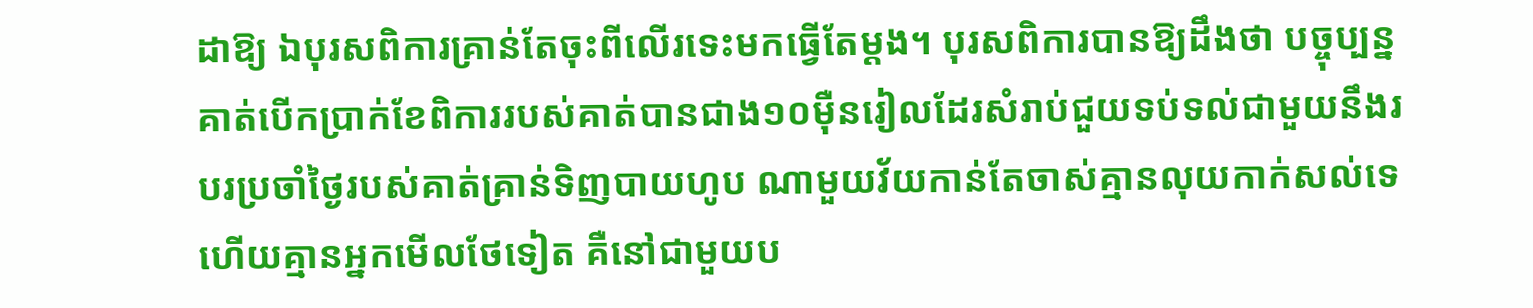ដាឱ្យ ឯបុរសពិការគ្រាន់តែចុះពីលើរទេះមកធ្វើតែម្តង។ បុរសពិការបានឱ្យដឹងថា បច្ចុប្បន្នគាត់បើកប្រាក់ខែពិការរបស់គាត់បានជាង១០ម៉ឺនរៀលដែរសំរាប់ជួយទប់ទល់ជាមួយនឹងរបរប្រចាំថ្ងៃរបស់គាត់គ្រាន់ទិញបាយហូប ណាមួយវ័យកាន់តែចាស់គ្មានលុយកាក់សល់ទេ ហើយគ្មានអ្នកមើលថែទៀត គឺនៅជាមួយប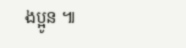ងប្អូន ៕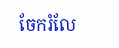ចែករំលែ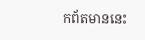កព័តមាននេះ